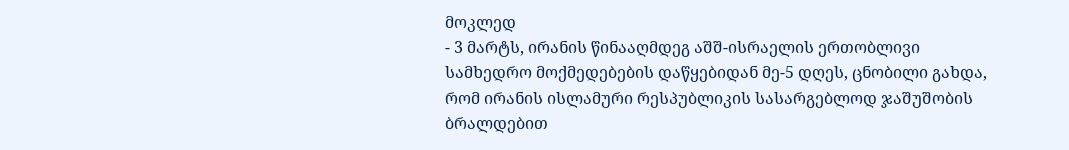მოკლედ
- 3 მარტს, ირანის წინააღმდეგ აშშ-ისრაელის ერთობლივი სამხედრო მოქმედებების დაწყებიდან მე-5 დღეს, ცნობილი გახდა, რომ ირანის ისლამური რესპუბლიკის სასარგებლოდ ჯაშუშობის ბრალდებით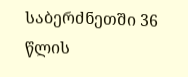საბერძნეთში 36 წლის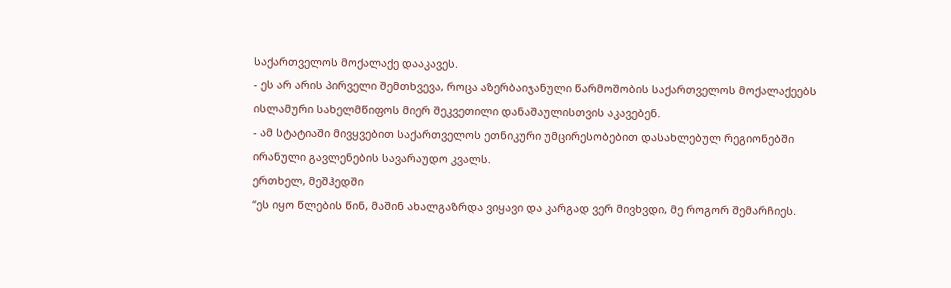საქართველოს მოქალაქე დააკავეს.
- ეს არ არის პირველი შემთხვევა, როცა აზერბაიჯანული წარმოშობის საქართველოს მოქალაქეებს ისლამური სახელმწიფოს მიერ შეკვეთილი დანაშაულისთვის აკავებენ.
- ამ სტატიაში მივყვებით საქართველოს ეთნიკური უმცირესობებით დასახლებულ რეგიონებში ირანული გავლენების სავარაუდო კვალს.
ერთხელ, მეშჰედში
“ეს იყო წლების წინ, მაშინ ახალგაზრდა ვიყავი და კარგად ვერ მივხვდი, მე როგორ შემარჩიეს.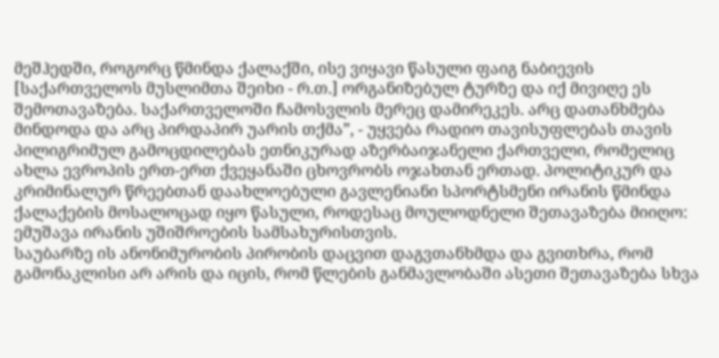მეშჰედში, როგორც წმინდა ქალაქში, ისე ვიყავი წასული ფაიგ ნაბიევის [საქართველოს მუსლიმთა შეიხი - რ.თ.] ორგანიზებულ ტურზე და იქ მივიღე ეს შემოთავაზება. საქართველოში ჩამოსვლის მერეც დამირეკეს. არც დათანხმება მინდოდა და არც პირდაპირ უარის თქმა”, - უყვება რადიო თავისუფლებას თავის პილიგრიმულ გამოცდილებას ეთნიკურად აზერბაიჯანელი ქართველი, რომელიც ახლა ევროპის ერთ-ერთ ქვეყანაში ცხოვრობს ოჯახთან ერთად. პოლიტიკურ და კრიმინალურ წრეებთან დაახლოებული გავლენიანი სპორტსმენი ირანის წმინდა ქალაქების მოსალოცად იყო წასული, როდესაც მოულოდნელი შეთავაზება მიიღო: ემუშავა ირანის უშიშროების სამსახურისთვის.
საუბარზე ის ანონიმურობის პირობის დაცვით დაგვთანხმდა და გვითხრა, რომ გამონაკლისი არ არის და იცის, რომ წლების განმავლობაში ასეთი შეთავაზება სხვა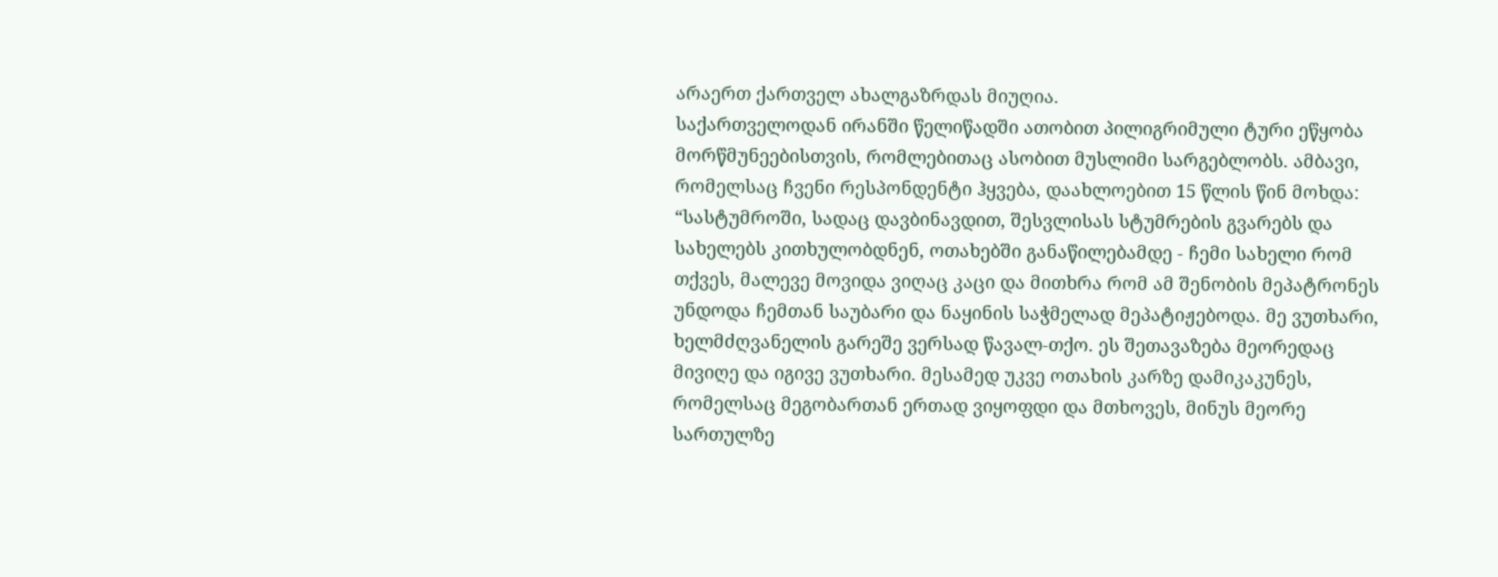არაერთ ქართველ ახალგაზრდას მიუღია.
საქართველოდან ირანში წელიწადში ათობით პილიგრიმული ტური ეწყობა მორწმუნეებისთვის, რომლებითაც ასობით მუსლიმი სარგებლობს. ამბავი, რომელსაც ჩვენი რესპონდენტი ჰყვება, დაახლოებით 15 წლის წინ მოხდა:
“სასტუმროში, სადაც დავბინავდით, შესვლისას სტუმრების გვარებს და სახელებს კითხულობდნენ, ოთახებში განაწილებამდე - ჩემი სახელი რომ თქვეს, მალევე მოვიდა ვიღაც კაცი და მითხრა რომ ამ შენობის მეპატრონეს უნდოდა ჩემთან საუბარი და ნაყინის საჭმელად მეპატიჟებოდა. მე ვუთხარი, ხელმძღვანელის გარეშე ვერსად წავალ-თქო. ეს შეთავაზება მეორედაც მივიღე და იგივე ვუთხარი. მესამედ უკვე ოთახის კარზე დამიკაკუნეს, რომელსაც მეგობართან ერთად ვიყოფდი და მთხოვეს, მინუს მეორე სართულზე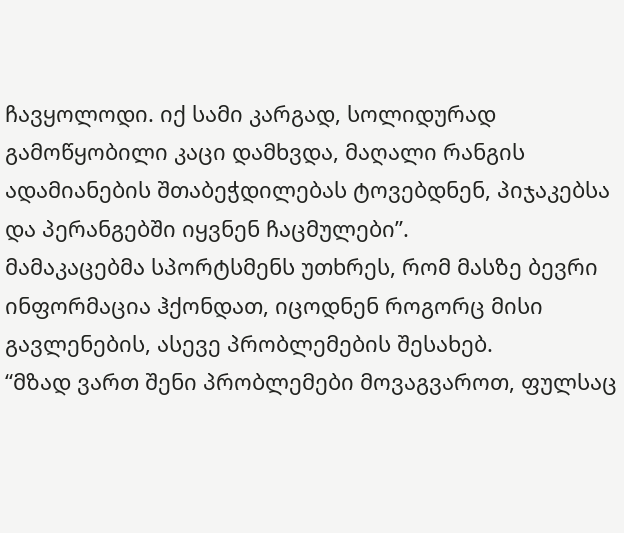ჩავყოლოდი. იქ სამი კარგად, სოლიდურად გამოწყობილი კაცი დამხვდა, მაღალი რანგის ადამიანების შთაბეჭდილებას ტოვებდნენ, პიჯაკებსა და პერანგებში იყვნენ ჩაცმულები”.
მამაკაცებმა სპორტსმენს უთხრეს, რომ მასზე ბევრი ინფორმაცია ჰქონდათ, იცოდნენ როგორც მისი გავლენების, ასევე პრობლემების შესახებ.
“მზად ვართ შენი პრობლემები მოვაგვაროთ, ფულსაც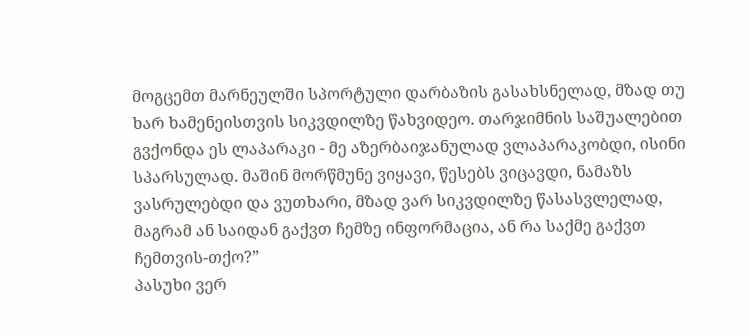მოგცემთ მარნეულში სპორტული დარბაზის გასახსნელად, მზად თუ ხარ ხამენეისთვის სიკვდილზე წახვიდეო. თარჯიმნის საშუალებით გვქონდა ეს ლაპარაკი - მე აზერბაიჯანულად ვლაპარაკობდი, ისინი სპარსულად. მაშინ მორწმუნე ვიყავი, წესებს ვიცავდი, ნამაზს ვასრულებდი და ვუთხარი, მზად ვარ სიკვდილზე წასასვლელად, მაგრამ ან საიდან გაქვთ ჩემზე ინფორმაცია, ან რა საქმე გაქვთ ჩემთვის-თქო?”
პასუხი ვერ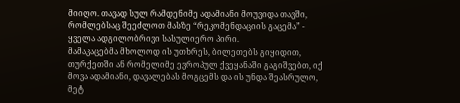მიიღო. თავად სულ რამდენიმე ადამიანი მოუვიდა თავში, რომლებსაც შეეძლოთ მასზე “რეკომენდაციის გაცემა” - ყველა ადგილობრივი სასულიერო პირი.
მამაკაცებმა მხოლოდ ის უთხრეს, ბილეთებს გიყიდით, თურქეთში ან რომელიმე ევროპულ ქვეყანაში გაგიშვებთ, იქ მოვა ადამიანი, დავალებას მოგცემს და ის უნდა შეასრულო, მეტ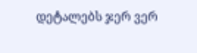დეტალებს ჯერ ვერ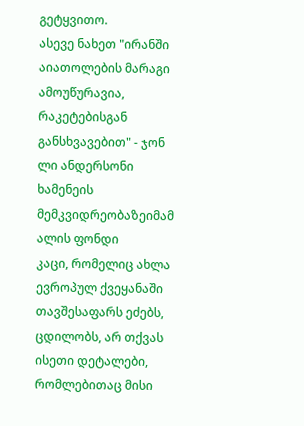გეტყვითო.
ასევე ნახეთ "ირანში აიათოლების მარაგი ამოუწურავია, რაკეტებისგან განსხვავებით" - ჯონ ლი ანდერსონი ხამენეის მემკვიდრეობაზეიმამ ალის ფონდი
კაცი, რომელიც ახლა ევროპულ ქვეყანაში თავშესაფარს ეძებს, ცდილობს, არ თქვას ისეთი დეტალები, რომლებითაც მისი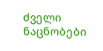ძველი ნაცნობები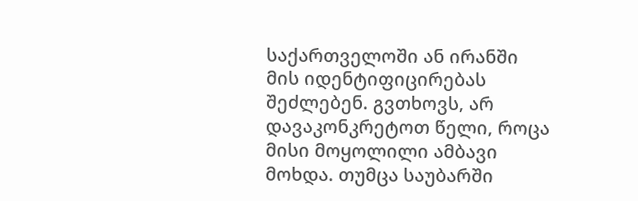საქართველოში ან ირანში მის იდენტიფიცირებას შეძლებენ. გვთხოვს, არ დავაკონკრეტოთ წელი, როცა მისი მოყოლილი ამბავი მოხდა. თუმცა საუბარში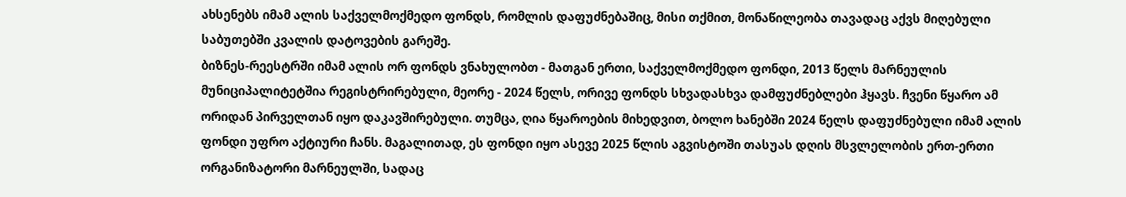ახსენებს იმამ ალის საქველმოქმედო ფონდს, რომლის დაფუძნებაშიც, მისი თქმით, მონაწილეობა თავადაც აქვს მიღებული საბუთებში კვალის დატოვების გარეშე.
ბიზნეს-რეესტრში იმამ ალის ორ ფონდს ვნახულობთ - მათგან ერთი, საქველმოქმედო ფონდი, 2013 წელს მარნეულის მუნიციპალიტეტშია რეგისტრირებული, მეორე - 2024 წელს, ორივე ფონდს სხვადასხვა დამფუძნებლები ჰყავს. ჩვენი წყარო ამ ორიდან პირველთან იყო დაკავშირებული. თუმცა, ღია წყაროების მიხედვით, ბოლო ხანებში 2024 წელს დაფუძნებული იმამ ალის ფონდი უფრო აქტიური ჩანს. მაგალითად, ეს ფონდი იყო ასევე 2025 წლის აგვისტოში თასუას დღის მსვლელობის ერთ-ერთი ორგანიზატორი მარნეულში, სადაც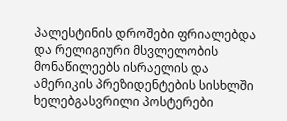პალესტინის დროშები ფრიალებდა და რელიგიური მსვლელობის მონაწილეებს ისრაელის და ამერიკის პრეზიდენტების სისხლში ხელებგასვრილი პოსტერები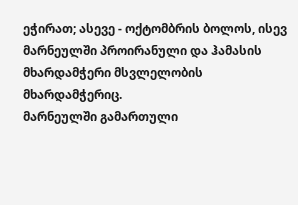ეჭირათ; ასევე - ოქტომბრის ბოლოს, ისევ მარნეულში პროირანული და ჰამასის მხარდამჭერი მსვლელობის მხარდამჭერიც.
მარნეულში გამართული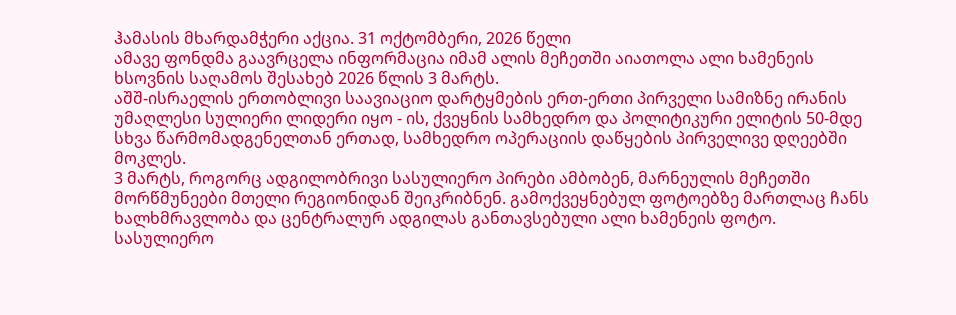ჰამასის მხარდამჭერი აქცია. 31 ოქტომბერი, 2026 წელი
ამავე ფონდმა გაავრცელა ინფორმაცია იმამ ალის მეჩეთში აიათოლა ალი ხამენეის ხსოვნის საღამოს შესახებ 2026 წლის 3 მარტს.
აშშ-ისრაელის ერთობლივი საავიაციო დარტყმების ერთ-ერთი პირველი სამიზნე ირანის უმაღლესი სულიერი ლიდერი იყო - ის, ქვეყნის სამხედრო და პოლიტიკური ელიტის 50-მდე სხვა წარმომადგენელთან ერთად, სამხედრო ოპერაციის დაწყების პირველივე დღეებში მოკლეს.
3 მარტს, როგორც ადგილობრივი სასულიერო პირები ამბობენ, მარნეულის მეჩეთში მორწმუნეები მთელი რეგიონიდან შეიკრიბნენ. გამოქვეყნებულ ფოტოებზე მართლაც ჩანს ხალხმრავლობა და ცენტრალურ ადგილას განთავსებული ალი ხამენეის ფოტო.
სასულიერო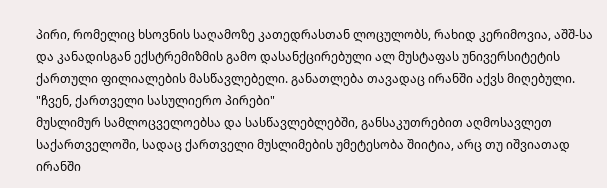პირი, რომელიც ხსოვნის საღამოზე კათედრასთან ლოცულობს, რახიდ კერიმოვია, აშშ-სა და კანადისგან ექსტრემიზმის გამო დასანქცირებული ალ მუსტაფას უნივერსიტეტის ქართული ფილიალების მასწავლებელი. განათლება თავადაც ირანში აქვს მიღებული.
"ჩვენ, ქართველი სასულიერო პირები"
მუსლიმურ სამლოცველოებსა და სასწავლებლებში, განსაკუთრებით აღმოსავლეთ საქართველოში, სადაც ქართველი მუსლიმების უმეტესობა შიიტია, არც თუ იშვიათად ირანში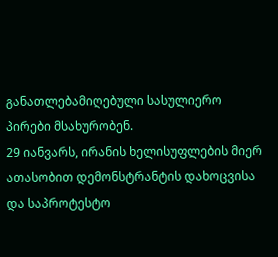განათლებამიღებული სასულიერო პირები მსახურობენ.
29 იანვარს, ირანის ხელისუფლების მიერ ათასობით დემონსტრანტის დახოცვისა და საპროტესტო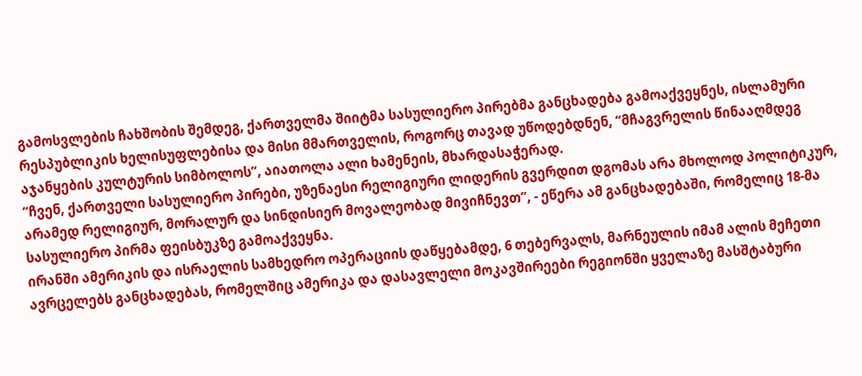გამოსვლების ჩახშობის შემდეგ, ქართველმა შიიტმა სასულიერო პირებმა განცხადება გამოაქვეყნეს, ისლამური რესპუბლიკის ხელისუფლებისა და მისი მმართველის, როგორც თავად უწოდებდნენ, “მჩაგვრელის წინააღმდეგ აჯანყების კულტურის სიმბოლოს”, აიათოლა ალი ხამენეის, მხარდასაჭერად.
“ჩვენ, ქართველი სასულიერო პირები, უზენაესი რელიგიური ლიდერის გვერდით დგომას არა მხოლოდ პოლიტიკურ, არამედ რელიგიურ, მორალურ და სინდისიერ მოვალეობად მივიჩნევთ”, - ეწერა ამ განცხადებაში, რომელიც 18-მა სასულიერო პირმა ფეისბუკზე გამოაქვეყნა.
ირანში ამერიკის და ისრაელის სამხედრო ოპერაციის დაწყებამდე, 6 თებერვალს, მარნეულის იმამ ალის მეჩეთი ავრცელებს განცხადებას, რომელშიც ამერიკა და დასავლელი მოკავშირეები რეგიონში ყველაზე მასშტაბური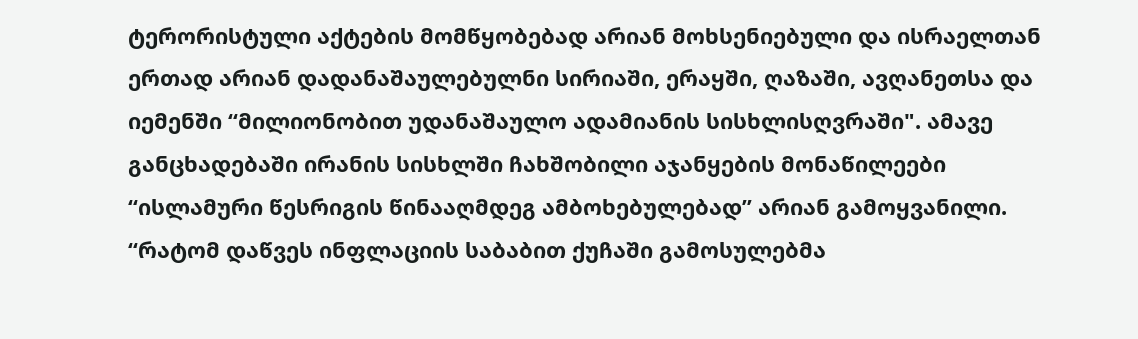ტერორისტული აქტების მომწყობებად არიან მოხსენიებული და ისრაელთან ერთად არიან დადანაშაულებულნი სირიაში, ერაყში, ღაზაში, ავღანეთსა და იემენში “მილიონობით უდანაშაულო ადამიანის სისხლისღვრაში". ამავე განცხადებაში ირანის სისხლში ჩახშობილი აჯანყების მონაწილეები “ისლამური წესრიგის წინააღმდეგ ამბოხებულებად” არიან გამოყვანილი.
“რატომ დაწვეს ინფლაციის საბაბით ქუჩაში გამოსულებმა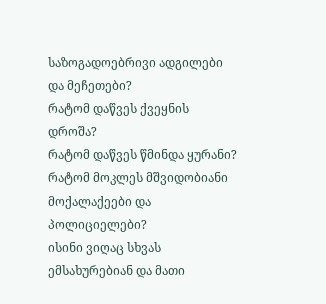საზოგადოებრივი ადგილები და მეჩეთები?
რატომ დაწვეს ქვეყნის დროშა?
რატომ დაწვეს წმინდა ყურანი?
რატომ მოკლეს მშვიდობიანი მოქალაქეები და პოლიციელები?
ისინი ვიღაც სხვას ემსახურებიან და მათი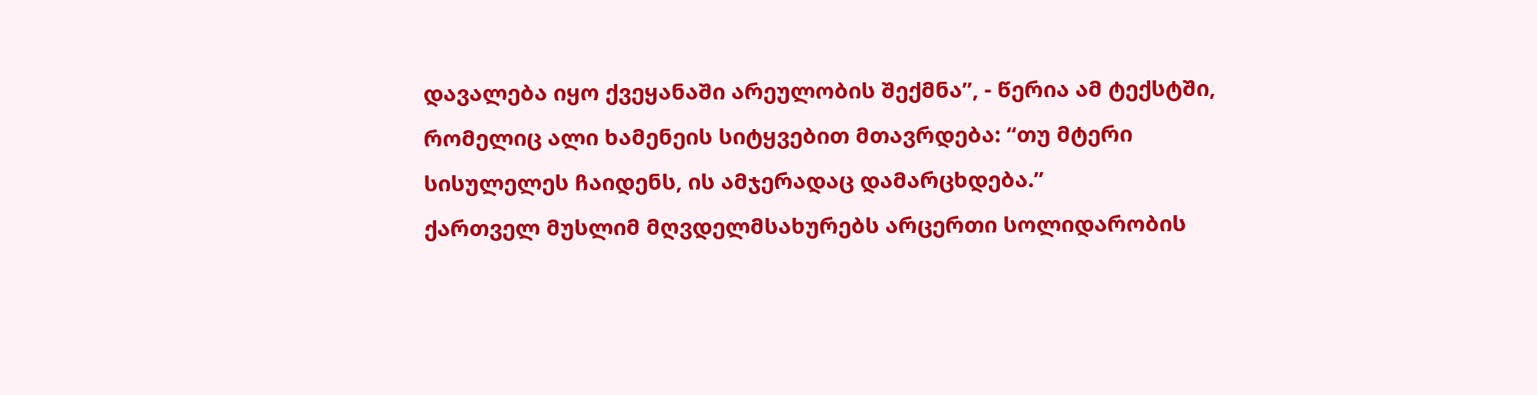დავალება იყო ქვეყანაში არეულობის შექმნა”, - წერია ამ ტექსტში, რომელიც ალი ხამენეის სიტყვებით მთავრდება: “თუ მტერი სისულელეს ჩაიდენს, ის ამჯერადაც დამარცხდება.”
ქართველ მუსლიმ მღვდელმსახურებს არცერთი სოლიდარობის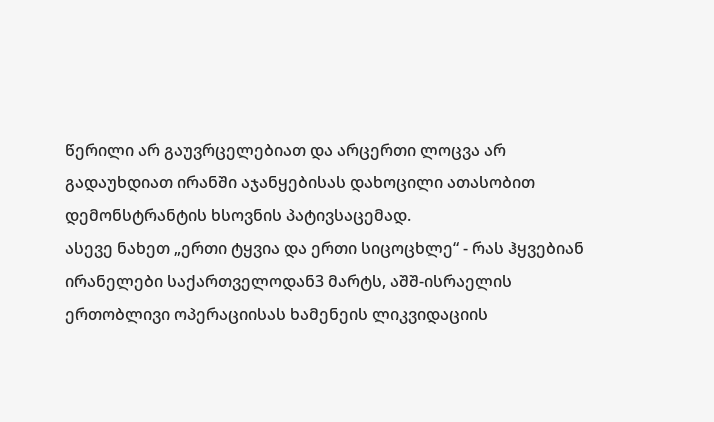წერილი არ გაუვრცელებიათ და არცერთი ლოცვა არ გადაუხდიათ ირანში აჯანყებისას დახოცილი ათასობით დემონსტრანტის ხსოვნის პატივსაცემად.
ასევე ნახეთ „ერთი ტყვია და ერთი სიცოცხლე“ - რას ჰყვებიან ირანელები საქართველოდან3 მარტს, აშშ-ისრაელის ერთობლივი ოპერაციისას ხამენეის ლიკვიდაციის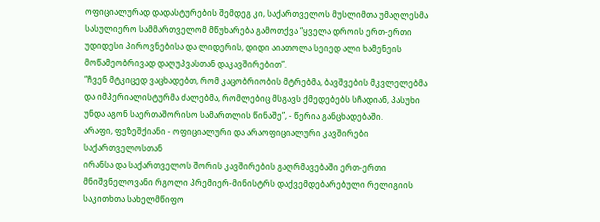ოფიციალურად დადასტურების შემდეგ კი, საქართველოს მუსლიმთა უმაღლესმა სასულიერო სამმართველომ მწუხარება გამოთქვა “ყველა დროის ერთ-ერთი უდიდესი პიროვნებისა და ლიდერის, დიდი აიათოლა სეიედ ალი ხამენეის მოწამეობრივად დაღუპვასთან დაკავშირებით”.
“ჩვენ მტკიცედ ვაცხადებთ, რომ კაცობრიობის მტრებმა, ბავშვების მკვლელებმა და იმპერიალისტურმა ძალებმა, რომლებიც მსგავს ქმედებებს სჩადიან, პასუხი უნდა აგონ საერთაშორისო სამართლის წინაშე”, - წერია განცხადებაში.
არაფი, ფეზეშქიანი - ოფიციალური და არაოფიციალური კავშირები საქართველოსთან
ირანსა და საქართველოს შორის კავშირების გაღრმავებაში ერთ-ერთი მნიშვნელოვანი რგოლი პრემიერ-მინისტრს დაქვემდებარებული რელიგიის საკითხთა სახელმწიფო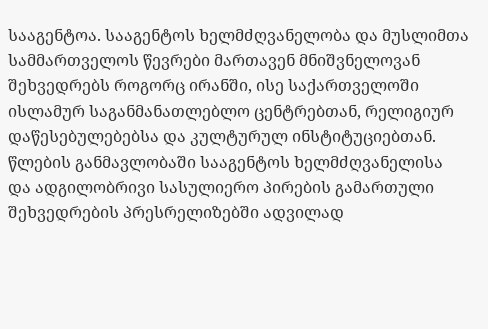სააგენტოა. სააგენტოს ხელმძღვანელობა და მუსლიმთა სამმართველოს წევრები მართავენ მნიშვნელოვან შეხვედრებს როგორც ირანში, ისე საქართველოში ისლამურ საგანმანათლებლო ცენტრებთან, რელიგიურ დაწესებულებებსა და კულტურულ ინსტიტუციებთან.
წლების განმავლობაში სააგენტოს ხელმძღვანელისა და ადგილობრივი სასულიერო პირების გამართული შეხვედრების პრესრელიზებში ადვილად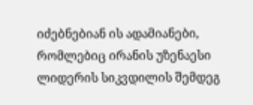იძებნებიან ის ადამიანები, რომლებიც ირანის უზენაესი ლიდერის სიკვდილის შემდეგ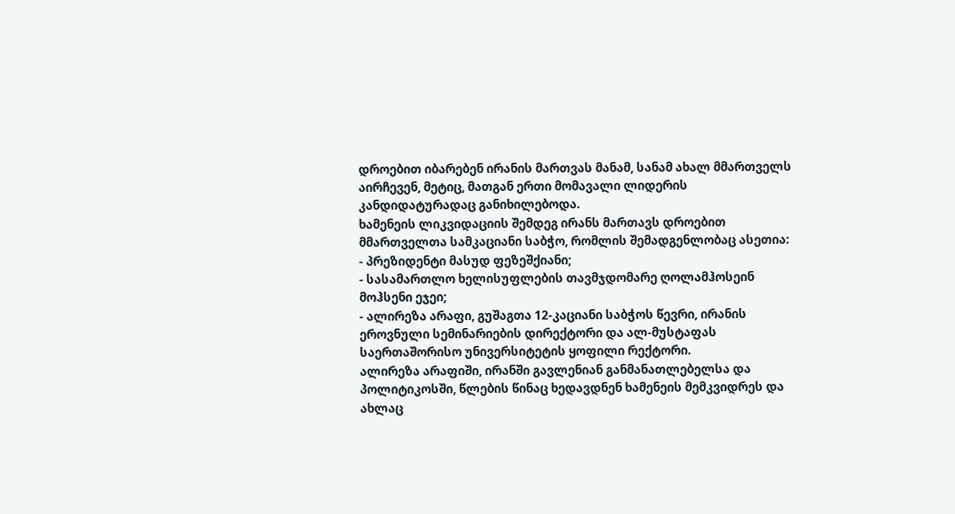დროებით იბარებენ ირანის მართვას მანამ, სანამ ახალ მმართველს აირჩევენ, მეტიც, მათგან ერთი მომავალი ლიდერის კანდიდატურადაც განიხილებოდა.
ხამენეის ლიკვიდაციის შემდეგ ირანს მართავს დროებით მმართველთა სამკაციანი საბჭო, რომლის შემადგენლობაც ასეთია:
- პრეზიდენტი მასუდ ფეზეშქიანი;
- სასამართლო ხელისუფლების თავმჯდომარე ღოლამჰოსეინ მოჰსენი ეჯეი;
- ალირეზა არაფი, გუშაგთა 12-კაციანი საბჭოს წევრი, ირანის ეროვნული სემინარიების დირექტორი და ალ-მუსტაფას საერთაშორისო უნივერსიტეტის ყოფილი რექტორი.
ალირეზა არაფიში, ირანში გავლენიან განმანათლებელსა და პოლიტიკოსში, წლების წინაც ხედავდნენ ხამენეის მემკვიდრეს და ახლაც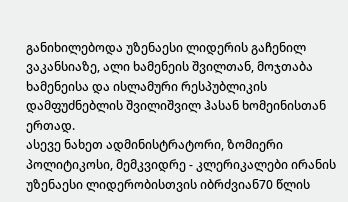განიხილებოდა უზენაესი ლიდერის გაჩენილ ვაკანსიაზე, ალი ხამენეის შვილთან, მოჯთაბა ხამენეისა და ისლამური რესპუბლიკის დამფუძნებლის შვილიშვილ ჰასან ხომეინისთან ერთად.
ასევე ნახეთ ადმინისტრატორი, ზომიერი პოლიტიკოსი, მემკვიდრე - კლერიკალები ირანის უზენაესი ლიდერობისთვის იბრძვიან70 წლის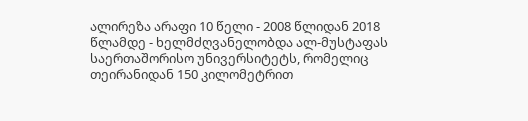ალირეზა არაფი 10 წელი - 2008 წლიდან 2018 წლამდე - ხელმძღვანელობდა ალ-მუსტაფას საერთაშორისო უნივერსიტეტს, რომელიც თეირანიდან 150 კილომეტრით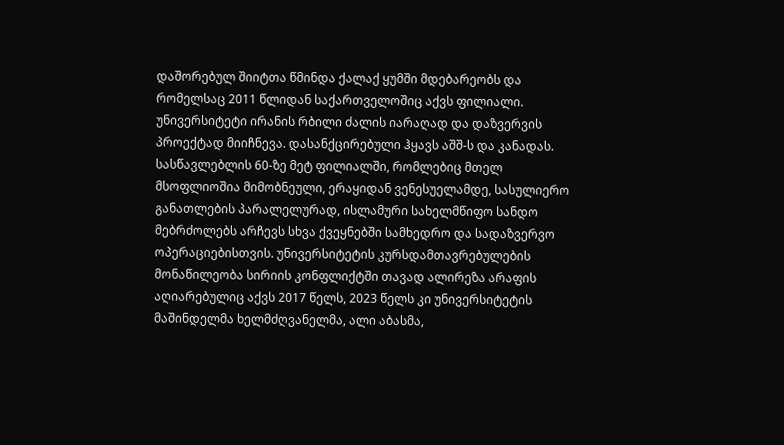დაშორებულ შიიტთა წმინდა ქალაქ ყუმში მდებარეობს და რომელსაც 2011 წლიდან საქართველოშიც აქვს ფილიალი. უნივერსიტეტი ირანის რბილი ძალის იარაღად და დაზვერვის პროექტად მიიჩნევა. დასანქცირებული ჰყავს აშშ-ს და კანადას.
სასწავლებლის 60-ზე მეტ ფილიალში, რომლებიც მთელ მსოფლიოშია მიმობნეული, ერაყიდან ვენესუელამდე, სასულიერო განათლების პარალელურად, ისლამური სახელმწიფო სანდო მებრძოლებს არჩევს სხვა ქვეყნებში სამხედრო და სადაზვერვო ოპერაციებისთვის. უნივერსიტეტის კურსდამთავრებულების მონაწილეობა სირიის კონფლიქტში თავად ალირეზა არაფის აღიარებულიც აქვს 2017 წელს, 2023 წელს კი უნივერსიტეტის მაშინდელმა ხელმძღვანელმა, ალი აბასმა,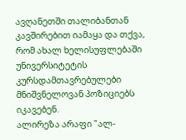ავღანეთში თალიბანთან კავშირებით იამაყა და თქვა, რომ ახალ ხელისუფლებაში უნივერსიტეტის კურსდამთავრებულები მნიშვნელოვან პოზიციებს იკავებენ.
ალირეზა არაფი "ალ-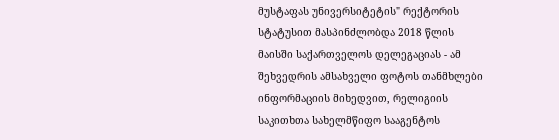მუსტაფას უნივერსიტეტის" რექტორის სტატუსით მასპინძლობდა 2018 წლის მაისში საქართველოს დელეგაციას - ამ შეხვედრის ამსახველი ფოტოს თანმხლები ინფორმაციის მიხედვით, რელიგიის საკითხთა სახელმწიფო სააგენტოს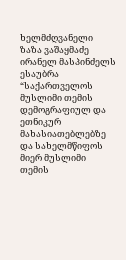ხელმძღვანელი ზაზა ვაშაყმაძე ირანელ მასპინძელს ესაუბრა “საქართველოს მუსლიმი თემის დემოგრაფიულ და ეთნიკურ მახასიათებლებზე და სახელმწიფოს მიერ მუსლიმი თემის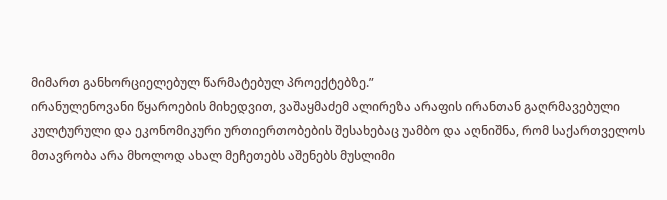მიმართ განხორციელებულ წარმატებულ პროექტებზე.”
ირანულენოვანი წყაროების მიხედვით, ვაშაყმაძემ ალირეზა არაფის ირანთან გაღრმავებული კულტურული და ეკონომიკური ურთიერთობების შესახებაც უამბო და აღნიშნა, რომ საქართველოს მთავრობა არა მხოლოდ ახალ მეჩეთებს აშენებს მუსლიმი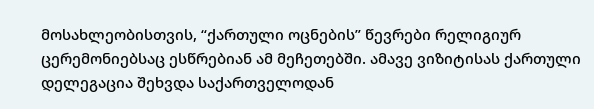მოსახლეობისთვის, “ქართული ოცნების” წევრები რელიგიურ ცერემონიებსაც ესწრებიან ამ მეჩეთებში. ამავე ვიზიტისას ქართული დელეგაცია შეხვდა საქართველოდან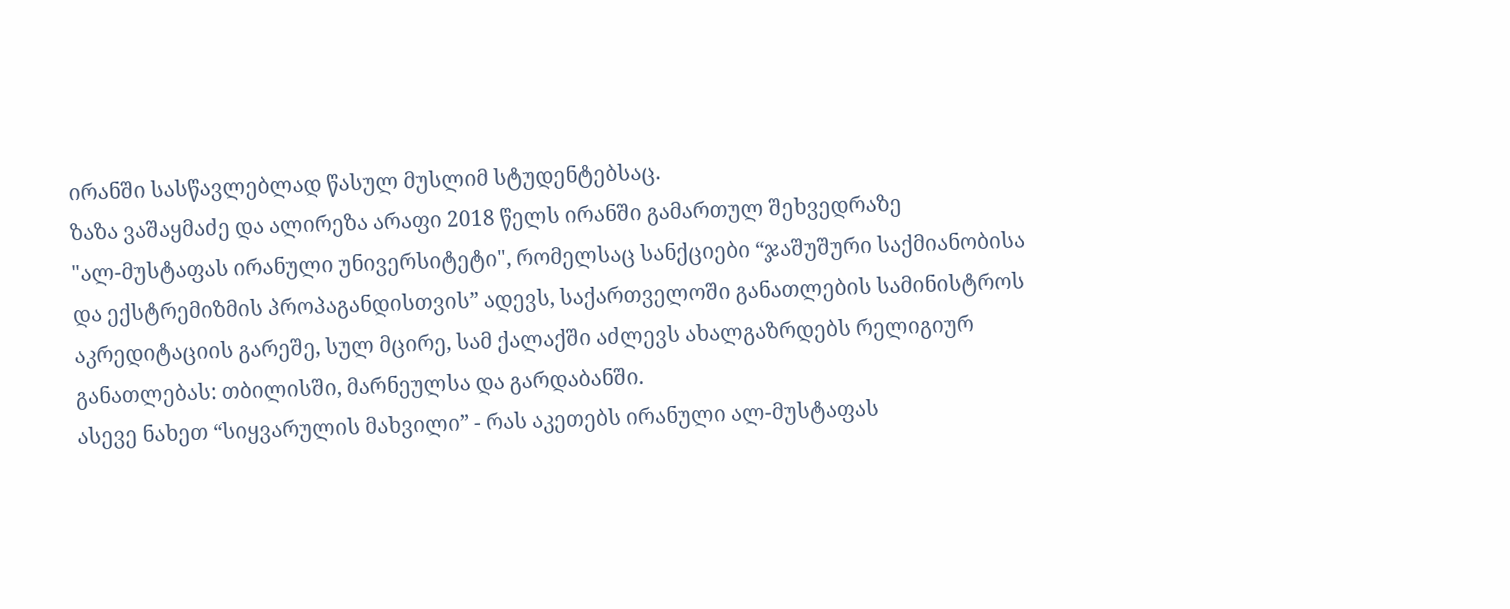ირანში სასწავლებლად წასულ მუსლიმ სტუდენტებსაც.
ზაზა ვაშაყმაძე და ალირეზა არაფი 2018 წელს ირანში გამართულ შეხვედრაზე
"ალ-მუსტაფას ირანული უნივერსიტეტი", რომელსაც სანქციები “ჯაშუშური საქმიანობისა და ექსტრემიზმის პროპაგანდისთვის” ადევს, საქართველოში განათლების სამინისტროს აკრედიტაციის გარეშე, სულ მცირე, სამ ქალაქში აძლევს ახალგაზრდებს რელიგიურ განათლებას: თბილისში, მარნეულსა და გარდაბანში.
ასევე ნახეთ “სიყვარულის მახვილი” - რას აკეთებს ირანული ალ-მუსტაფას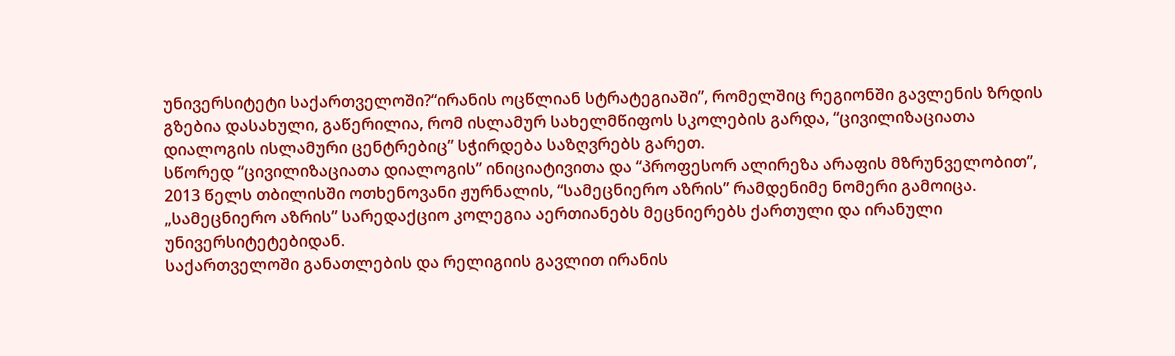უნივერსიტეტი საქართველოში?“ირანის ოცწლიან სტრატეგიაში”, რომელშიც რეგიონში გავლენის ზრდის გზებია დასახული, გაწერილია, რომ ისლამურ სახელმწიფოს სკოლების გარდა, “ცივილიზაციათა დიალოგის ისლამური ცენტრებიც” სჭირდება საზღვრებს გარეთ.
სწორედ “ცივილიზაციათა დიალოგის” ინიციატივითა და “პროფესორ ალირეზა არაფის მზრუნველობით”, 2013 წელს თბილისში ოთხენოვანი ჟურნალის, “სამეცნიერო აზრის” რამდენიმე ნომერი გამოიცა. „სამეცნიერო აზრის” სარედაქციო კოლეგია აერთიანებს მეცნიერებს ქართული და ირანული უნივერსიტეტებიდან.
საქართველოში განათლების და რელიგიის გავლით ირანის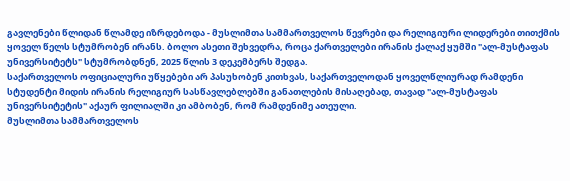გავლენები წლიდან წლამდე იზრდებოდა - მუსლიმთა სამმართველოს წევრები და რელიგიური ლიდერები თითქმის ყოველ წელს სტუმრობენ ირანს. ბოლო ასეთი შეხვედრა, როცა ქართველები ირანის ქალაქ ყუმში "ალ-მუსტაფას უნივერსიტეტს" სტუმრობდნენ, 2025 წლის 3 დეკემბერს შედგა.
საქართველოს ოფიციალური უწყებები არ პასუხობენ კითხვას, საქართველოდან ყოველწლიურად რამდენი სტუდენტი მიდის ირანის რელიგიურ სასწავლებლებში განათლების მისაღებად, თავად "ალ-მუსტაფას უნივერსიტეტის" აქაურ ფილიალში კი ამბობენ, რომ რამდენიმე ათეული.
მუსლიმთა სამმართველოს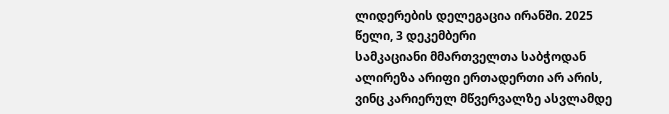ლიდერების დელეგაცია ირანში. 2025 წელი, 3 დეკემბერი
სამკაციანი მმართველთა საბჭოდან ალირეზა არიფი ერთადერთი არ არის, ვინც კარიერულ მწვერვალზე ასვლამდე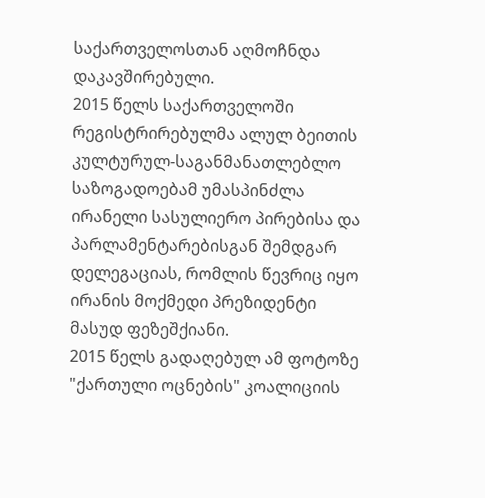საქართველოსთან აღმოჩნდა დაკავშირებული.
2015 წელს საქართველოში რეგისტრირებულმა ალულ ბეითის კულტურულ-საგანმანათლებლო საზოგადოებამ უმასპინძლა ირანელი სასულიერო პირებისა და პარლამენტარებისგან შემდგარ დელეგაციას, რომლის წევრიც იყო ირანის მოქმედი პრეზიდენტი მასუდ ფეზეშქიანი.
2015 წელს გადაღებულ ამ ფოტოზე "ქართული ოცნების" კოალიციის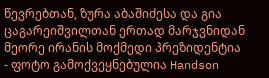წევრებთან, ზურა აბაშიძესა და გია ცაგარეიშვილთან ერთად მარჯვნიდან მეორე ირანის მოქმედი პრეზიდენტია - ფოტო გამოქვეყნებულია Handson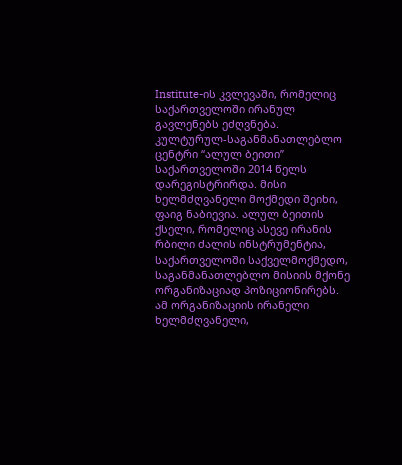Institute-ის კვლევაში, რომელიც საქართველოში ირანულ გავლენებს ეძღვნება.
კულტურულ-საგანმანათლებლო ცენტრი “ალულ ბეითი” საქართველოში 2014 წელს დარეგისტრირდა. მისი ხელმძღვანელი მოქმედი შეიხი, ფაიგ ნაბიევია. ალულ ბეითის ქსელი, რომელიც ასევე ირანის რბილი ძალის ინსტრუმენტია, საქართველოში საქველმოქმედო, საგანმანათლებლო მისიის მქონე ორგანიზაციად პოზიციონირებს. ამ ორგანიზაციის ირანელი ხელმძღვანელი,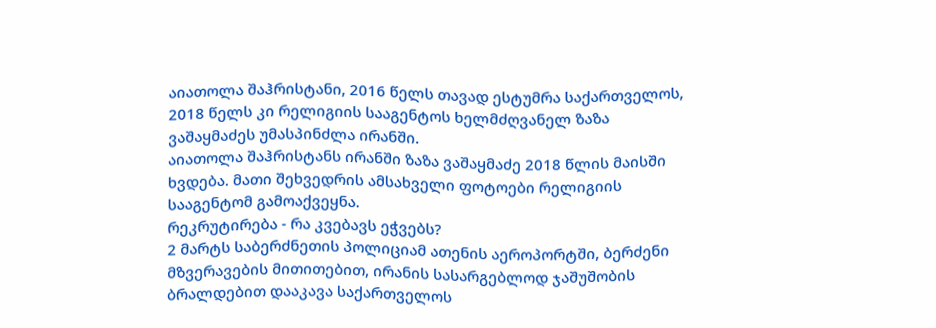აიათოლა შაჰრისტანი, 2016 წელს თავად ესტუმრა საქართველოს, 2018 წელს კი რელიგიის სააგენტოს ხელმძღვანელ ზაზა ვაშაყმაძეს უმასპინძლა ირანში.
აიათოლა შაჰრისტანს ირანში ზაზა ვაშაყმაძე 2018 წლის მაისში ხვდება. მათი შეხვედრის ამსახველი ფოტოები რელიგიის სააგენტომ გამოაქვეყნა.
რეკრუტირება - რა კვებავს ეჭვებს?
2 მარტს საბერძნეთის პოლიციამ ათენის აეროპორტში, ბერძენი მზვერავების მითითებით, ირანის სასარგებლოდ ჯაშუშობის ბრალდებით დააკავა საქართველოს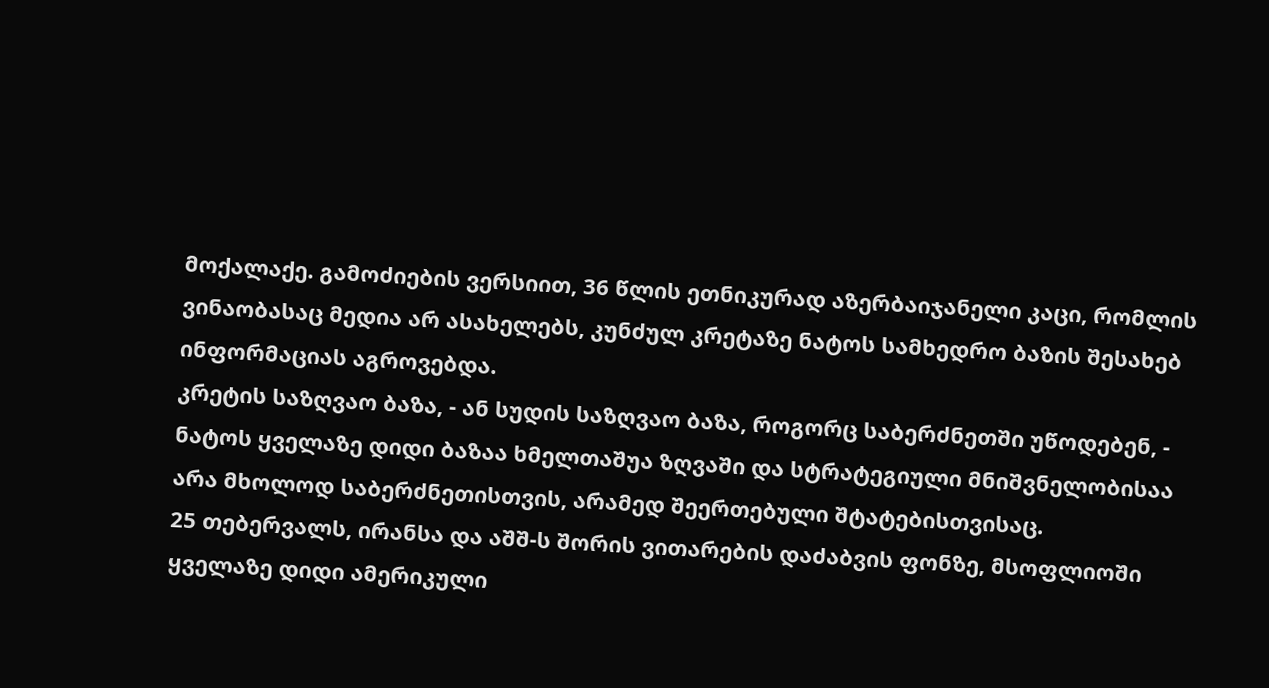მოქალაქე. გამოძიების ვერსიით, 36 წლის ეთნიკურად აზერბაიჯანელი კაცი, რომლის ვინაობასაც მედია არ ასახელებს, კუნძულ კრეტაზე ნატოს სამხედრო ბაზის შესახებ ინფორმაციას აგროვებდა.
კრეტის საზღვაო ბაზა, - ან სუდის საზღვაო ბაზა, როგორც საბერძნეთში უწოდებენ, - ნატოს ყველაზე დიდი ბაზაა ხმელთაშუა ზღვაში და სტრატეგიული მნიშვნელობისაა არა მხოლოდ საბერძნეთისთვის, არამედ შეერთებული შტატებისთვისაც.
25 თებერვალს, ირანსა და აშშ-ს შორის ვითარების დაძაბვის ფონზე, მსოფლიოში ყველაზე დიდი ამერიკული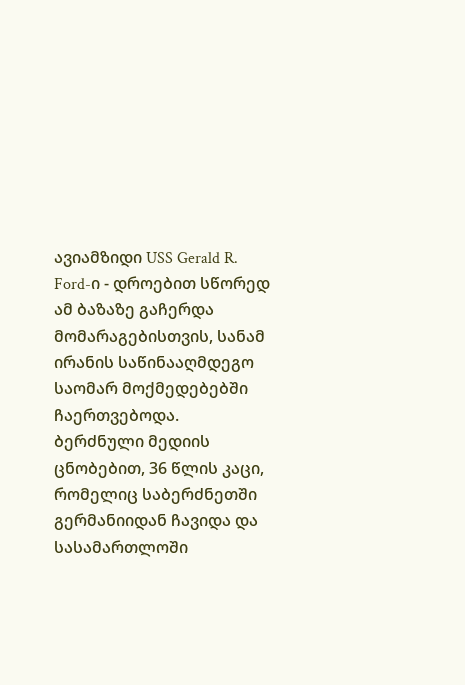ავიამზიდი USS Gerald R. Ford-ი - დროებით სწორედ ამ ბაზაზე გაჩერდა მომარაგებისთვის, სანამ ირანის საწინააღმდეგო საომარ მოქმედებებში ჩაერთვებოდა.
ბერძნული მედიის ცნობებით, 36 წლის კაცი, რომელიც საბერძნეთში გერმანიიდან ჩავიდა და სასამართლოში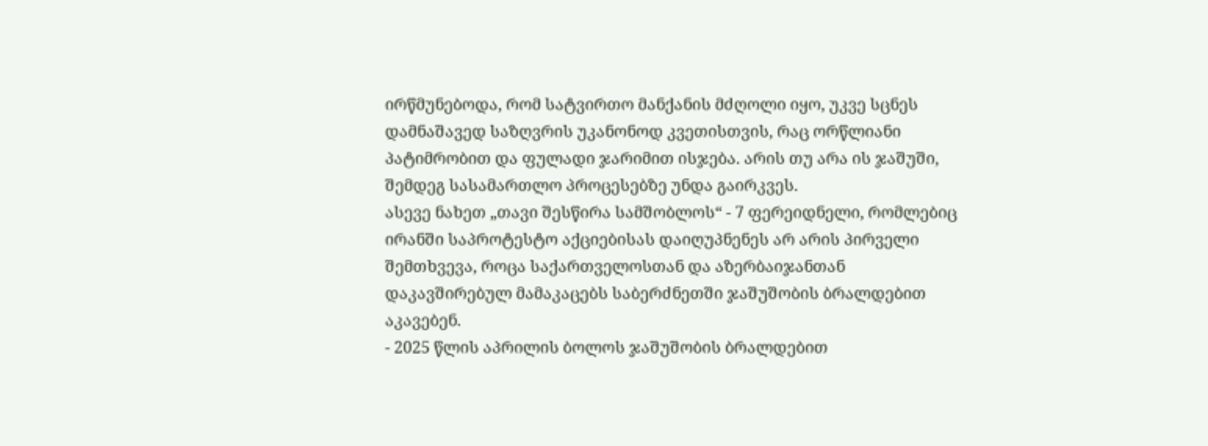ირწმუნებოდა, რომ სატვირთო მანქანის მძღოლი იყო, უკვე სცნეს დამნაშავედ საზღვრის უკანონოდ კვეთისთვის, რაც ორწლიანი პატიმრობით და ფულადი ჯარიმით ისჯება. არის თუ არა ის ჯაშუში, შემდეგ სასამართლო პროცესებზე უნდა გაირკვეს.
ასევე ნახეთ „თავი შესწირა სამშობლოს“ - 7 ფერეიდნელი, რომლებიც ირანში საპროტესტო აქციებისას დაიღუპნენეს არ არის პირველი შემთხვევა, როცა საქართველოსთან და აზერბაიჯანთან დაკავშირებულ მამაკაცებს საბერძნეთში ჯაშუშობის ბრალდებით აკავებენ.
- 2025 წლის აპრილის ბოლოს ჯაშუშობის ბრალდებით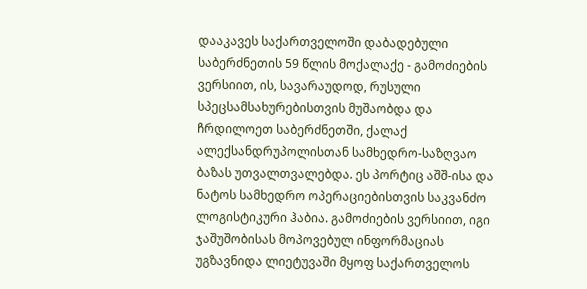დააკავეს საქართველოში დაბადებული საბერძნეთის 59 წლის მოქალაქე - გამოძიების ვერსიით, ის, სავარაუდოდ, რუსული სპეცსამსახურებისთვის მუშაობდა და ჩრდილოეთ საბერძნეთში, ქალაქ ალექსანდრუპოლისთან სამხედრო-საზღვაო ბაზას უთვალთვალებდა. ეს პორტიც აშშ-ისა და ნატოს სამხედრო ოპერაციებისთვის საკვანძო ლოგისტიკური ჰაბია. გამოძიების ვერსიით, იგი ჯაშუშობისას მოპოვებულ ინფორმაციას უგზავნიდა ლიეტუვაში მყოფ საქართველოს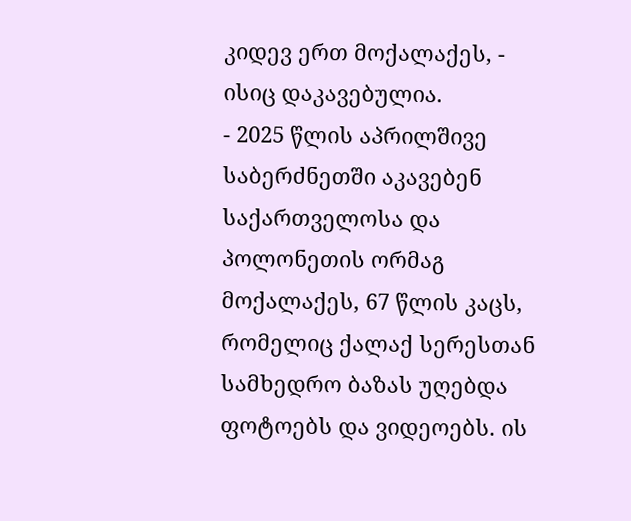კიდევ ერთ მოქალაქეს, - ისიც დაკავებულია.
- 2025 წლის აპრილშივე საბერძნეთში აკავებენ საქართველოსა და პოლონეთის ორმაგ მოქალაქეს, 67 წლის კაცს, რომელიც ქალაქ სერესთან სამხედრო ბაზას უღებდა ფოტოებს და ვიდეოებს. ის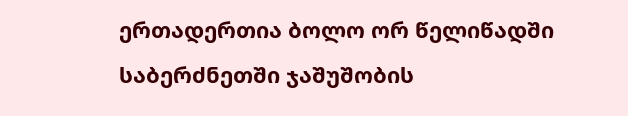ერთადერთია ბოლო ორ წელიწადში საბერძნეთში ჯაშუშობის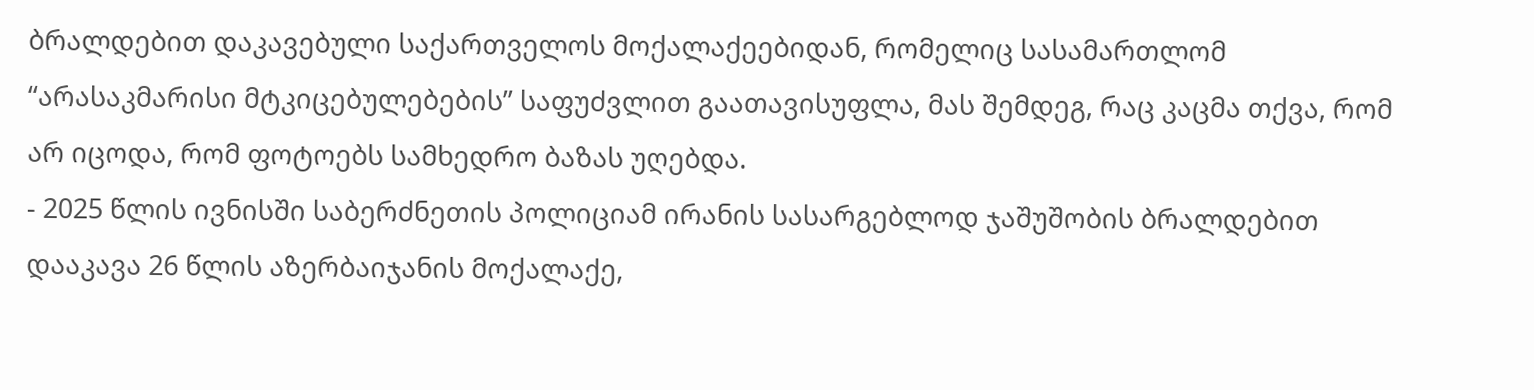ბრალდებით დაკავებული საქართველოს მოქალაქეებიდან, რომელიც სასამართლომ “არასაკმარისი მტკიცებულებების” საფუძვლით გაათავისუფლა, მას შემდეგ, რაც კაცმა თქვა, რომ არ იცოდა, რომ ფოტოებს სამხედრო ბაზას უღებდა.
- 2025 წლის ივნისში საბერძნეთის პოლიციამ ირანის სასარგებლოდ ჯაშუშობის ბრალდებით დააკავა 26 წლის აზერბაიჯანის მოქალაქე,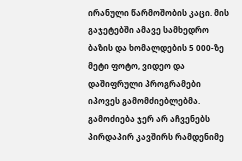ირანული წარმოშობის კაცი. მის გაჯეტებში ამავე სამხედრო ბაზის და ხომალდების 5 000-ზე მეტი ფოტო, ვიდეო და დაშიფრული პროგრამები იპოვეს გამომძიებლებმა. გამოძიება ჯერ არ აჩვენებს პირდაპირ კავშირს რამდენიმე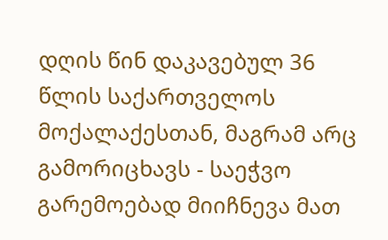დღის წინ დაკავებულ 36 წლის საქართველოს მოქალაქესთან, მაგრამ არც გამორიცხავს - საეჭვო გარემოებად მიიჩნევა მათ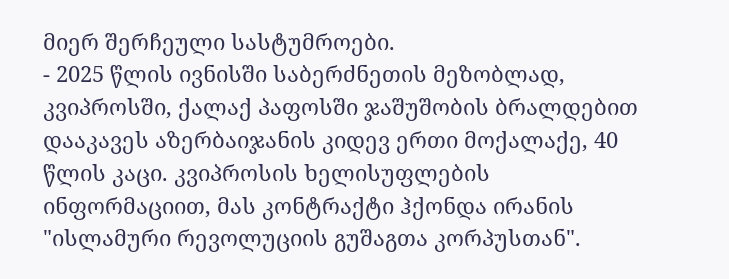მიერ შერჩეული სასტუმროები.
- 2025 წლის ივნისში საბერძნეთის მეზობლად, კვიპროსში, ქალაქ პაფოსში ჯაშუშობის ბრალდებით დააკავეს აზერბაიჯანის კიდევ ერთი მოქალაქე, 40 წლის კაცი. კვიპროსის ხელისუფლების ინფორმაციით, მას კონტრაქტი ჰქონდა ირანის "ისლამური რევოლუციის გუშაგთა კორპუსთან".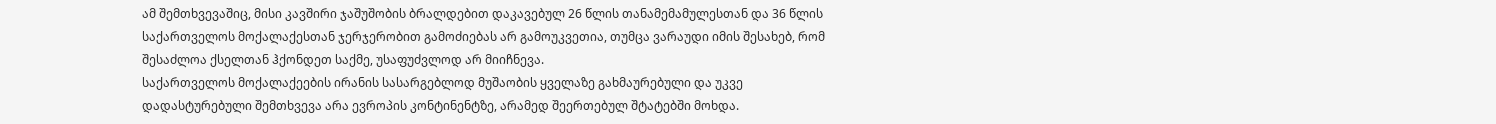ამ შემთხვევაშიც, მისი კავშირი ჯაშუშობის ბრალდებით დაკავებულ 26 წლის თანამემამულესთან და 36 წლის საქართველოს მოქალაქესთან ჯერჯერობით გამოძიებას არ გამოუკვეთია, თუმცა ვარაუდი იმის შესახებ, რომ შესაძლოა ქსელთან ჰქონდეთ საქმე, უსაფუძვლოდ არ მიიჩნევა.
საქართველოს მოქალაქეების ირანის სასარგებლოდ მუშაობის ყველაზე გახმაურებული და უკვე დადასტურებული შემთხვევა არა ევროპის კონტინენტზე, არამედ შეერთებულ შტატებში მოხდა.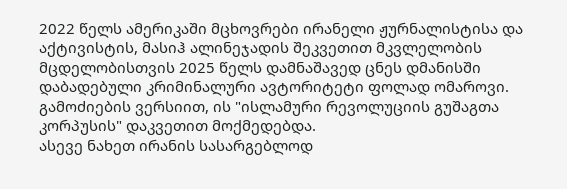2022 წელს ამერიკაში მცხოვრები ირანელი ჟურნალისტისა და აქტივისტის, მასიჰ ალინეჯადის შეკვეთით მკვლელობის მცდელობისთვის 2025 წელს დამნაშავედ ცნეს დმანისში დაბადებული კრიმინალური ავტორიტეტი ფოლად ომაროვი. გამოძიების ვერსიით, ის "ისლამური რევოლუციის გუშაგთა კორპუსის" დაკვეთით მოქმედებდა.
ასევე ნახეთ ირანის სასარგებლოდ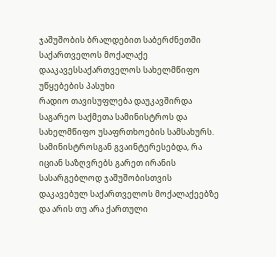ჯაშუშობის ბრალდებით საბერძნეთში საქართველოს მოქალაქე დააკავესსაქართველოს სახელმწიფო უწყებების პასუხი
რადიო თავისუფლება დაუკავშირდა საგარეო საქმეთა სამინისტროს და სახელმწიფო უსაფრთხოების სამსახურს. სამინისტროსგან გვაინტერესებდა, რა იციან საზღვრებს გარეთ ირანის სასარგებლოდ ჯაშუშობისთვის დაკავებულ საქართველოს მოქალაქეებზე და არის თუ არა ქართული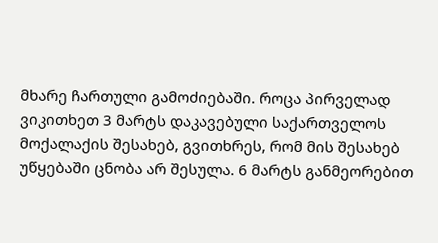მხარე ჩართული გამოძიებაში. როცა პირველად ვიკითხეთ 3 მარტს დაკავებული საქართველოს მოქალაქის შესახებ, გვითხრეს, რომ მის შესახებ უწყებაში ცნობა არ შესულა. 6 მარტს განმეორებით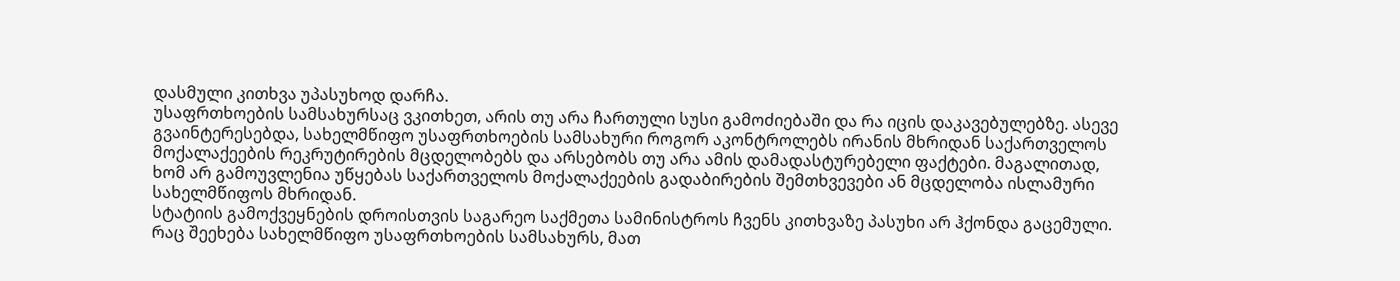დასმული კითხვა უპასუხოდ დარჩა.
უსაფრთხოების სამსახურსაც ვკითხეთ, არის თუ არა ჩართული სუსი გამოძიებაში და რა იცის დაკავებულებზე. ასევე გვაინტერესებდა, სახელმწიფო უსაფრთხოების სამსახური როგორ აკონტროლებს ირანის მხრიდან საქართველოს მოქალაქეების რეკრუტირების მცდელობებს და არსებობს თუ არა ამის დამადასტურებელი ფაქტები. მაგალითად, ხომ არ გამოუვლენია უწყებას საქართველოს მოქალაქეების გადაბირების შემთხვევები ან მცდელობა ისლამური სახელმწიფოს მხრიდან.
სტატიის გამოქვეყნების დროისთვის საგარეო საქმეთა სამინისტროს ჩვენს კითხვაზე პასუხი არ ჰქონდა გაცემული. რაც შეეხება სახელმწიფო უსაფრთხოების სამსახურს, მათ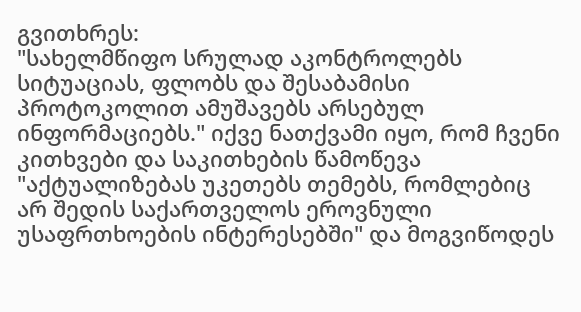გვითხრეს:
"სახელმწიფო სრულად აკონტროლებს სიტუაციას, ფლობს და შესაბამისი პროტოკოლით ამუშავებს არსებულ ინფორმაციებს." იქვე ნათქვამი იყო, რომ ჩვენი კითხვები და საკითხების წამოწევა "აქტუალიზებას უკეთებს თემებს, რომლებიც არ შედის საქართველოს ეროვნული უსაფრთხოების ინტერესებში" და მოგვიწოდეს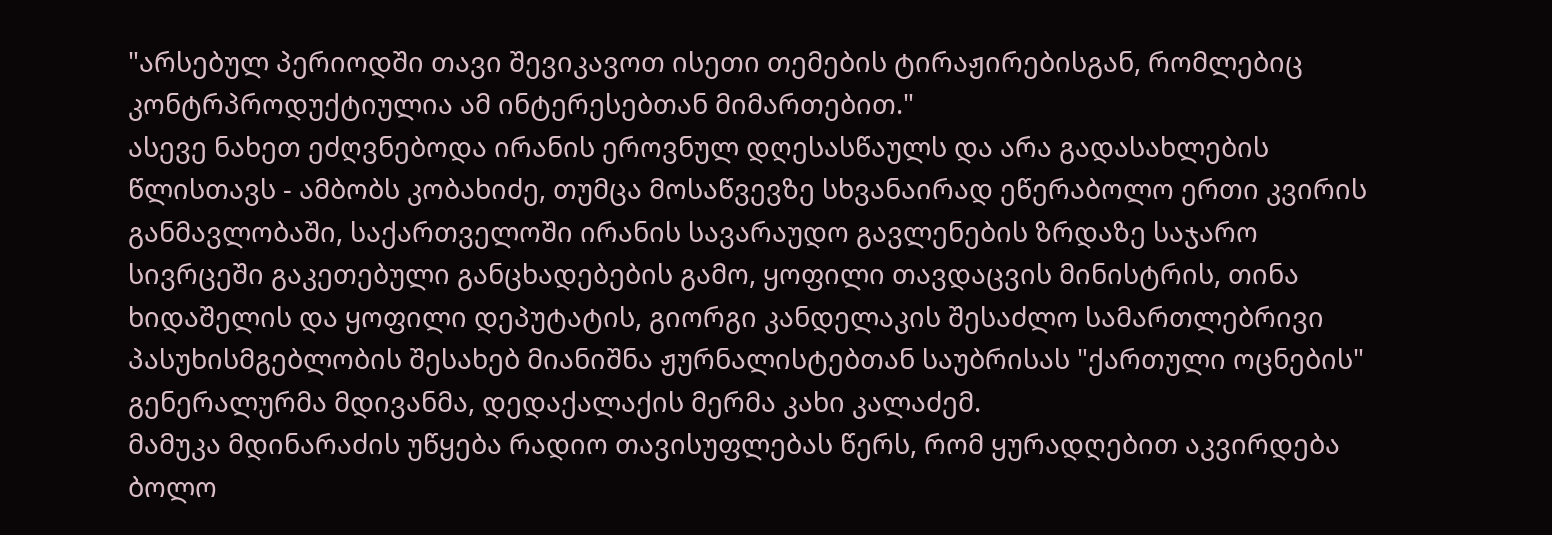"არსებულ პერიოდში თავი შევიკავოთ ისეთი თემების ტირაჟირებისგან, რომლებიც კონტრპროდუქტიულია ამ ინტერესებთან მიმართებით."
ასევე ნახეთ ეძღვნებოდა ირანის ეროვნულ დღესასწაულს და არა გადასახლების წლისთავს - ამბობს კობახიძე, თუმცა მოსაწვევზე სხვანაირად ეწერაბოლო ერთი კვირის განმავლობაში, საქართველოში ირანის სავარაუდო გავლენების ზრდაზე საჯარო სივრცეში გაკეთებული განცხადებების გამო, ყოფილი თავდაცვის მინისტრის, თინა ხიდაშელის და ყოფილი დეპუტატის, გიორგი კანდელაკის შესაძლო სამართლებრივი პასუხისმგებლობის შესახებ მიანიშნა ჟურნალისტებთან საუბრისას "ქართული ოცნების" გენერალურმა მდივანმა, დედაქალაქის მერმა კახი კალაძემ.
მამუკა მდინარაძის უწყება რადიო თავისუფლებას წერს, რომ ყურადღებით აკვირდება ბოლო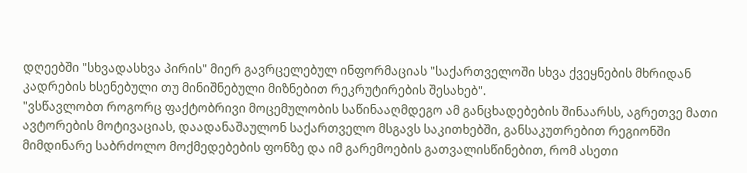დღეებში "სხვადასხვა პირის" მიერ გავრცელებულ ინფორმაციას "საქართველოში სხვა ქვეყნების მხრიდან კადრების ხსენებული თუ მინიშნებული მიზნებით რეკრუტირების შესახებ".
"ვსწავლობთ როგორც ფაქტობრივი მოცემულობის საწინააღმდეგო ამ განცხადებების შინაარსს, აგრეთვე მათი ავტორების მოტივაციას, დაადანაშაულონ საქართველო მსგავს საკითხებში, განსაკუთრებით რეგიონში მიმდინარე საბრძოლო მოქმედებების ფონზე და იმ გარემოების გათვალისწინებით, რომ ასეთი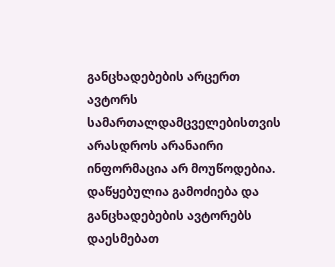განცხადებების არცერთ ავტორს სამართალდამცველებისთვის არასდროს არანაირი ინფორმაცია არ მოუწოდებია.
დაწყებულია გამოძიება და განცხადებების ავტორებს დაესმებათ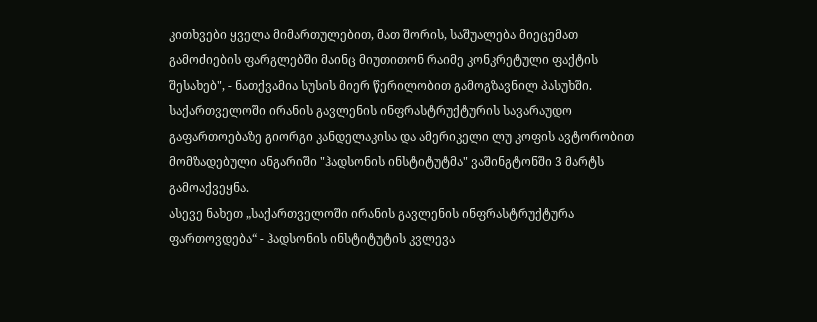კითხვები ყველა მიმართულებით, მათ შორის, საშუალება მიეცემათ გამოძიების ფარგლებში მაინც მიუთითონ რაიმე კონკრეტული ფაქტის შესახებ", - ნათქვამია სუსის მიერ წერილობით გამოგზავნილ პასუხში.
საქართველოში ირანის გავლენის ინფრასტრუქტურის სავარაუდო გაფართოებაზე გიორგი კანდელაკისა და ამერიკელი ლუ კოფის ავტორობით მომზადებული ანგარიში "ჰადსონის ინსტიტუტმა" ვაშინგტონში 3 მარტს გამოაქვეყნა.
ასევე ნახეთ „საქართველოში ირანის გავლენის ინფრასტრუქტურა ფართოვდება“ - ჰადსონის ინსტიტუტის კვლევა